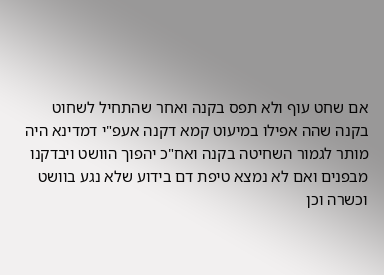אם שחט עוף ולא תפס בקנה ואחר שהתחיל לשחוט בקנה שהה אפילו במיעוט קמא דקנה אעפ"י דמדינא היה מותר לגמור השחיטה בקנה ואח"כ יהפוך הוושט ויבדקנו מבפנים ואם לא נמצא טיפת דם בידוע שלא נגע בוושט וכשרה וכן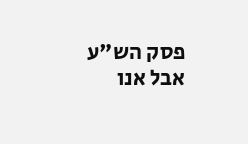פסק הש"ע אבל אנו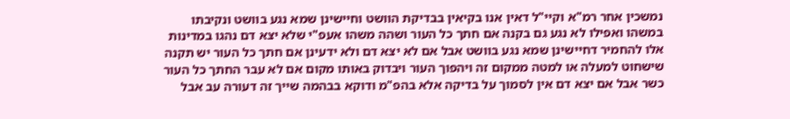נמשכין אחר רמ"א וקיי"ל דאין אנו בקיאין בבדיקת הוושט וחיישינן שמא נגע בוושט ונקיבתו במשהו ואפילו לא נגע גם בקנה אם חתך כל העור ושהה משהו אעפ"י שלא יצא דם נהגו במדינות אלו להחמיר דחיישינן שמא נגע בוושט אבל אם לא יצא דם ולא ידעינן אם חתך כל העור יש תקנה שישחוט למעלה או למטה ממקום זה ויהפוך העור ויבדוק באותו מקום אם לא עבר החתך כל העור כשר אבל אם יצא דם אין לסמוך על בדיקה אלא בהפ"מ ודוקא בבהמה שייך זה דעורה עב אבל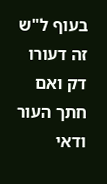בעוף ל"ש זה דעורו דק ואם חתך העור ודאי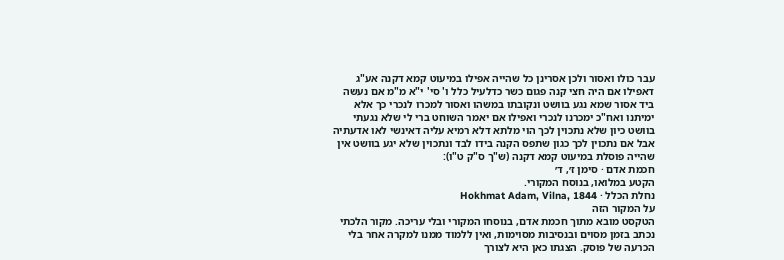עבר כולו ואסור ולכן אסרינן כל שהייה אפילו במיעוט קמא דקנה אע"ג דאפילו אם היה חצי קנה פגום כשר כדלעיל כלל ו' סי' י"א מ"מ אם נעשה ביד אסור שמא נגע בוושט ונקובתו במשהו ואסור למכרו לנכרי כך אלא ימיתנו ואח"כ ימכרנו לנכרי ואפילו אם יאמר השוחט ברי לי שלא נגעתי בוושט כיון שלא נתכוין לכך הוי מלתא דלא רמיא עליה דאינשי לאו אדעתיה אבל אם נתכוין לכך כגון שתפס הקנה בידו לבד ונתכוין שלא יגע בוושט אין שהייה פוסלת במיעוט קמא דקנה (ש"ך ס"ק ט"ו):
חכמת אדם · סימן ז׳, ד׳
הקטע במלואו, בנוסח המקורי.
נחלת הכלל · Hokhmat Adam, Vilna, 1844
על המקור הזה
הטקסט מובא מתוך חכמת אדם, בנוסחו המקורי ובלי עריכה. מקור הלכתי נכתב בזמן מסוים ובנסיבות מסוימות, ואין ללמוד ממנו למקרה אחר בלי הכרעה של פוסק. הצגתו כאן היא לצורך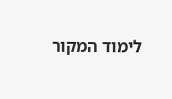לימוד המקור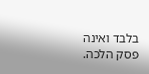בלבד ואינה פסק הלכה.